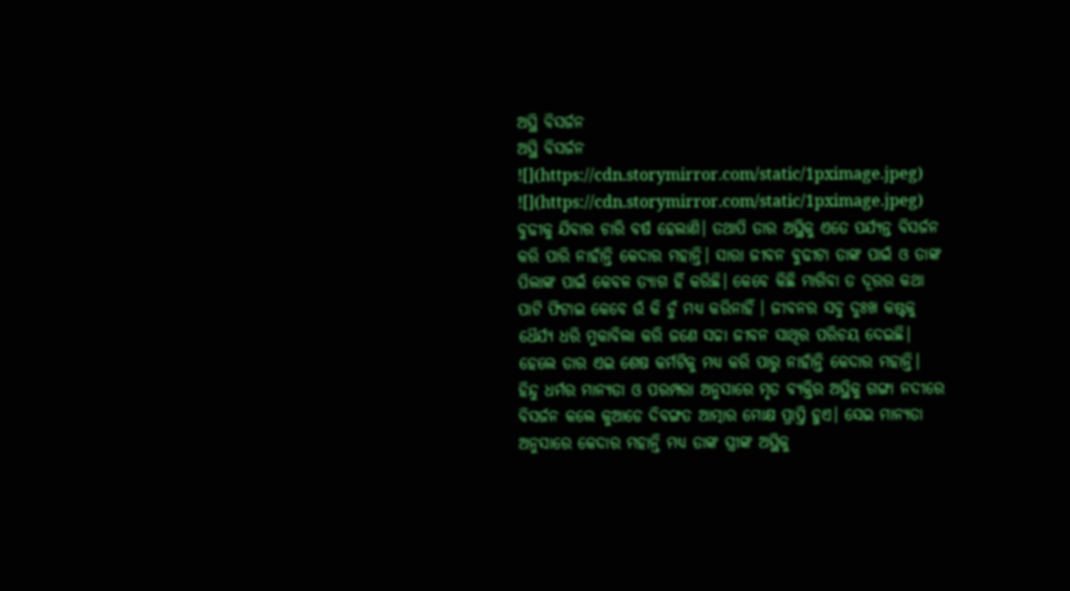ଅସ୍ଥି ବିସର୍ଜନ
ଅସ୍ଥି ବିସର୍ଜନ
![](https://cdn.storymirror.com/static/1pximage.jpeg)
![](https://cdn.storymirror.com/static/1pximage.jpeg)
ବୁଢୀକୁ ଯିବାର ଚାରି ବର୍ଷ ହେଲାଣି। ତଥାପି ତାର ଅସ୍ଥିକୁ ଏତେ ପର୍ଯ୍ୟନ୍ତ ବିସର୍ଜନ କରି ପାରି ନାହାଁନ୍ତି କେଦାର ମହାନ୍ତି। ସାରା ଜୀବନ ଵୁଢୀଟା ତାଙ୍କ ପାଇଁ ଓ ତାଙ୍କ ପିଲାଙ୍କ ପାଇଁ କେବଳ ତ୍ୟାଗ ହିଁ କରିଛି। କେବେ କିଛି ମାଗିବା ତ ଦୂରର କଥା ପାଟି ଫିଟାଇ କେବେ ଉଁ କି ଚୁଁ ମଧ୍ୟ କରିନାହିଁ । ଜୀବନର ସବୁ ଦୁଃଖ କଷ୍ଟକୁ ଧୈର୍ଯ୍ୟ ଧରି ମୁକାବିଲା କରି ଜଣେ ସଚ୍ଚା ଜୀବନ ସାଥିର ପରିଚୟ ଦେଇଛି। ହେଲେ ତାର ଏଇ ଶେଷ କର୍ମଟିକୁ ମଧ୍ୟ କରି ପାରୁ ନାହାଁନ୍ତି କେଦାର ମହାନ୍ତି।
ହିନ୍ଦୁ ଧର୍ମର ମାନ୍ୟତା ଓ ପରମ୍ପରା ଅନୁସାରେ ମୃତ ବ୍ୟକ୍ତିର ଅସ୍ଥିକୁ ଗଙ୍ଗା ନଦୀରେ ବିସର୍ଜନ କଲେ କୁଆଡେ ଦିବଙ୍ଗତ ଆତ୍ମାର ମୋକ୍ଷ ପ୍ରାପ୍ତି ହୁଏ। ସେଇ ମାନ୍ୟତା ଅନୁସାରେ କେଦାର ମହାନ୍ତି ମଧ୍ୟ ତାଙ୍କ ସ୍ତ୍ରୀଙ୍କ ଅସ୍ଥିକୁ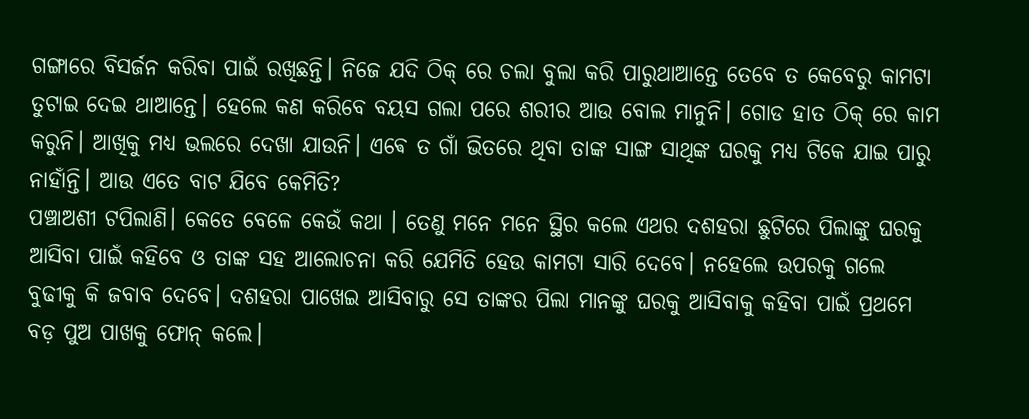ଗଙ୍ଗାରେ ବିସର୍ଜନ କରିବା ପାଇଁ ରଖିଛନ୍ତି। ନିଜେ ଯଦି ଠିକ୍ ରେ ଚଲା ବୁଲା କରି ପାରୁଥାଆନ୍ତେ ତେବେ ତ କେବେରୁ କାମଟା ତୁଟାଇ ଦେଇ ଥାଆନ୍ତେ। ହେଲେ କଣ କରିବେ ବୟସ ଗଲା ପରେ ଶରୀର ଆଉ ବୋଲ ମାନୁନି। ଗୋଡ ହାତ ଠିକ୍ ରେ କାମ କରୁନି। ଆଖିକୁ ମଧ୍ୟ ଭଲରେ ଦେଖା ଯାଉନି। ଏଵେ ତ ଗାଁ ଭିତରେ ଥିବା ତାଙ୍କ ସାଙ୍ଗ ସାଥିଙ୍କ ଘରକୁ ମଧ୍ୟ ଟିକେ ଯାଇ ପାରୁ ନାହାଁନ୍ତି। ଆଉ ଏତେ ବାଟ ଯିବେ କେମିତି?
ପଞ୍ଚାଅଶୀ ଟପିଲାଣି। କେତେ ବେଳେ କେଉଁ କଥା । ତେଣୁ ମନେ ମନେ ସ୍ଥିର କଲେ ଏଥର ଦଶହରା ଛୁଟିରେ ପିଲାଙ୍କୁ ଘରକୁ ଆସିବା ପାଇଁ କହିବେ ଓ ତାଙ୍କ ସହ ଆଲୋଚନା କରି ଯେମିତି ହେଉ କାମଟା ସାରି ଦେବେ। ନହେଲେ ଉପରକୁ ଗଲେ ବୁଢୀକୁ କି ଜବାବ ଦେବେ। ଦଶହରା ପାଖେଇ ଆସିବାରୁ ସେ ତାଙ୍କର ପିଲା ମାନଙ୍କୁ ଘରକୁ ଆସିବାକୁ କହିବା ପାଇଁ ପ୍ରଥମେ ବଡ଼ ପୁଅ ପାଖକୁ ଫୋନ୍ କଲେ।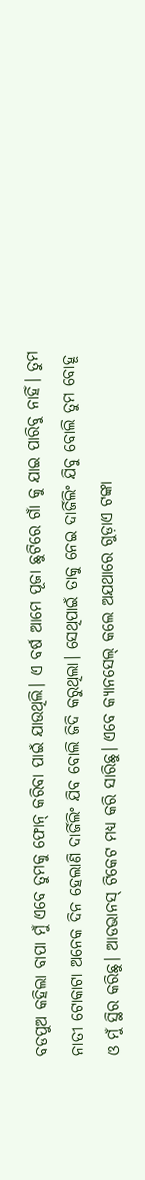ବଡପୁଅ କହିଲା ବାପା ମୁଁ ଏବେ ତୁମକୁ ଫୋନ୍ କରିବା ପାଇଁ ଯାଉଥିଲି। ଏ ବର୍ଷ ଆମେ ପୂଜା ଛୁଟିରେ ଗାଁ କୁ ଯାଇ ପାରିବୁ ନାହିଁ। ତୁମ ନାତୀ ଟୋକାଟା ଅନେକ ଦିନ ହେଲାଣି ଦାର୍ଜିଲିଂ ଯିବ ବୋଲି ଜିଦି କରୁଥିଲା। ସେଥିପାଇଁ ତାକୁ ନେଇ ଦାର୍ଜିଲିଂ ଯିବୁ ବୋଲି ତୁମ ବୋହୂ ଓ ମୁଁ ସ୍ଥିର କରିଛୁ। ଆଡଭାନସ୍ ଟିକେଟ ମଧ୍ୟ କରି ସାରିଛୁ। ଏବେ କ୍ଯାନସେଲ୍ କଲେ ଅଯଥାରେ ଗୁଡ଼ାଏ ଟଙ୍କା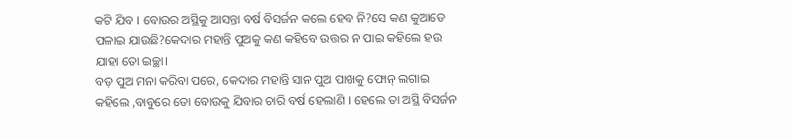କଟି ଯିବ । ବୋଉର ଅସ୍ଥିକୁ ଆସନ୍ତା ବର୍ଷ ବିସର୍ଜନ କଲେ ହେବ ନି?ସେ କଣ କୁଆଡେ ପଳାଇ ଯାଉଛି?କେଦାର ମହାନ୍ତି ପୁଅକୁ କଣ କହିବେ ଉତ୍ତର ନ ପାଇ କହିଲେ ହଉ ଯାହା ତୋ ଇଚ୍ଛା।
ବଡ଼ ପୁଅ ମନା କରିବା ପରେ, କେଦାର ମହାନ୍ତି ସାନ ପୁଅ ପାଖକୁ ଫୋନ୍ ଲଗାଇ କହିଲେ ,ବାବୁରେ ତୋ ବୋଉକୁ ଯିବାର ଚାରି ବର୍ଷ ହେଲାଣି । ହେଲେ ତା ଅସ୍ଥି ବିସର୍ଜନ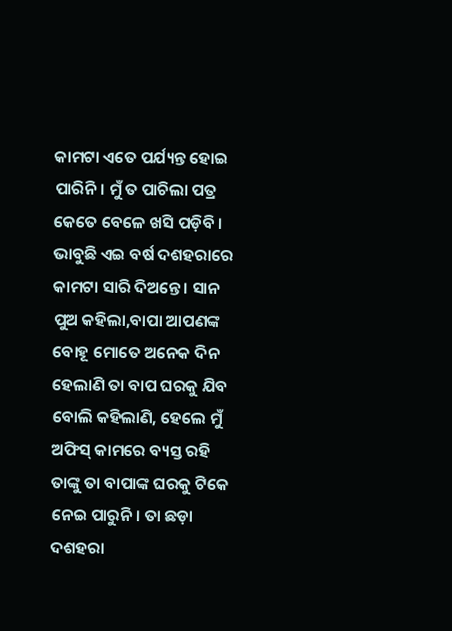କାମଟା ଏତେ ପର୍ଯ୍ୟନ୍ତ ହୋଇ ପାରିନି। ମୁଁ ତ ପାଚିଲା ପତ୍ର କେତେ ବେଳେ ଖସି ପଡ଼ିବି । ଭାବୁଛି ଏଇ ବର୍ଷ ଦଶହରାରେ କାମଟା ସାରି ଦିଅନ୍ତେ। ସାନ ପୁଅ କହିଲା,ବାପା ଆପଣଙ୍କ ବୋହୂ ମୋତେ ଅନେକ ଦିନ ହେଲାଣି ତା ବାପ ଘରକୁ ଯିବ ବୋଲି କହିଲାଣି, ହେଲେ ମୁଁ ଅଫିସ୍ କାମରେ ବ୍ୟସ୍ତ ରହି ତାଙ୍କୁ ତା ବାପାଙ୍କ ଘରକୁ ଟିକେ ନେଇ ପାରୁନି। ତା ଛଡ଼ା ଦଶହରା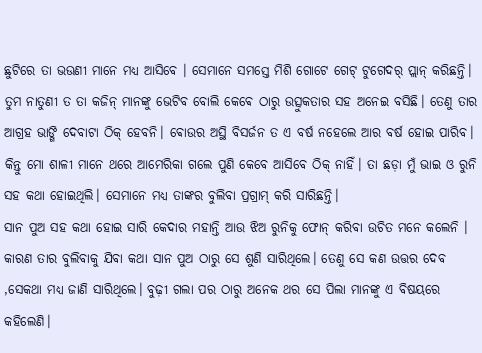ଛୁଟିରେ ତା ଭଉଣୀ ମାନେ ମଧ୍ୟ ଆସିବେ । ସେମାନେ ସମସ୍ତେ ମିଶି ଗୋଟେ ଗେଟ୍ ଟୁଗେଦର୍ ପ୍ଲାନ୍ କରିଛନ୍ତି। ତୁମ ନାତୁଣୀ ତ ତା କଜିନ୍ ମାନଙ୍କୁ ଭେଟିବ ବୋଲି କେଵେ ଠାରୁ ଉତ୍ସୁକତାର ସହ ଅନେଇ ବସିଛି। ତେଣୁ ତାର ଆଗ୍ରହ ଭାଙ୍ଗି ଦେବାଟା ଠିକ୍ ହେବନି। ଵୋଉର ଅସ୍ଥି ବିସର୍ଜନ ତ ଏ ବର୍ଷ ନହେଲେ ଆର ବର୍ଷ ହୋଇ ପାରିବ। କିନ୍ତୁ ମୋ ଶାଳୀ ମାନେ ଥରେ ଆମେରିକା ଗଲେ ପୁଣି କେବେ ଆସିବେ ଠିକ୍ ନାହିଁ। ତା ଛଡ଼ା ମୁଁ ଭାଇ ଓ ରୁନି ସହ କଥା ହୋଇଥିଲି। ସେମାନେ ମଧ୍ୟ ତାଙ୍କର ବୁଲିବା ପ୍ରଗ୍ରାମ୍ କରି ସାରିଛନ୍ତି।
ସାନ ପୁଅ ସହ କଥା ହୋଇ ସାରି କେଦାର ମହାନ୍ତି ଆଉ ଝିଅ ରୁନିକୁ ଫୋନ୍ କରିବା ଉଚିତ ମନେ କଲେନି । କାରଣ ତାର ବୁଲିବାକୁ ଯିବା କଥା ସାନ ପୁଅ ଠାରୁ ସେ ଶୁଣି ସାରିଥିଲେ। ତେଣୁ ସେ କଣ ଉତ୍ତର ଦେବ ,ସେକଥା ମଧ୍ୟ ଜାଣି ସାରିଥିଲେ। ବୁଢ଼ୀ ଗଲା ପର ଠାରୁ ଅନେକ ଥର ସେ ପିଲା ମାନଙ୍କୁ ଏ ବିଷୟରେ କହିଲେଣି।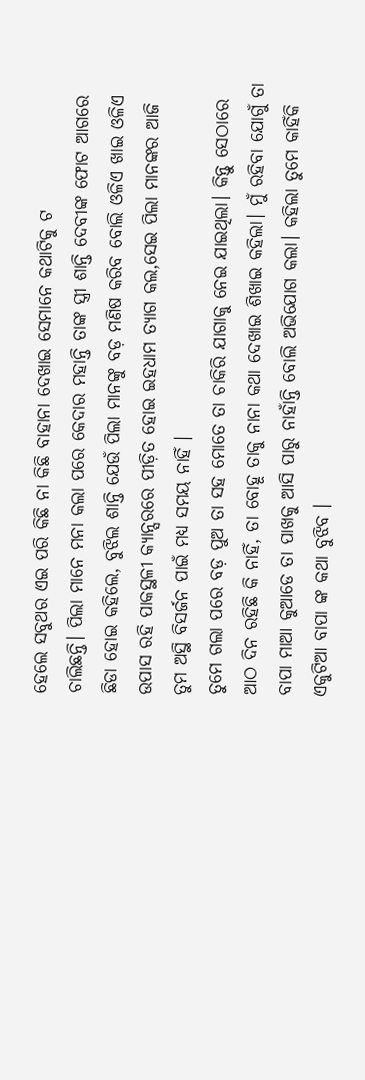ହେଲେ ସବୁଥର ଏଇ ପରି କିଛି ନା କିଛି ବାହାନା ଦେଖାଇ ସେମାନେ କଥାଟିକୁ ଟ
ଚାଲିଛନ୍ତି। ପିଲା ମାନେ ମନା କଲା ପରେ କେଦାର ମହାନ୍ତି ତାଙ୍କ ସ୍ତ୍ରୀ ଶାନ୍ତି ଦେବୀଙ୍କ ଫୋଟ ଆଗରେ ଛିଡା ହୋଇ କହିଲେ, ବୁଝିଲ ଶାନ୍ତି ଯେଉଁ ପିଲା ମାନଙ୍କୁ ବଡ଼ ମଣିଷ କରିବ ବୋଲି ଓଳିଏ ଖାଇ ଓଳିଏ ଉପାସ ରହି ପାକସ୍ଥଳୀ କ୍ୟାନ୍ସରରେ ପୀଡ଼ିତ ହୋଇ ଇହଧାମ ତ୍ୟାଗ କଲ,ସେଇ ପିଲା ମାନଙ୍କର ଆଜି ତୁମ ଅସ୍ଥି ବିସର୍ଜନ ପାଇଁ ମଧ୍ୟ ସମୟ ନାହିଁ ।
ତୁମେ ଗଲା ପରେ ବଡ଼ ପୁଅ ତା ସହ ମୋତେ ତା ଚାକିରି ଯାଗାକୁ ନେଇ ଯାଇଥିଲା। କିନ୍ତୁ ସେଠାରେ ଆଠ ଦିନ ରହିଛି କି ନାହିଁ, ତା ବୋହୂ ତାକୁ ନାନା କଥା ଦେଖାଇ ଶିଖାଇ କହିଲା। ମୁଁ ରହିବା ଯୋଗୁଁ ତା ବାପା ମାଆ କୁଆଡେ ତା ପାଖକୁ ଆସି ପାରୁ ନାହାଁନ୍ତି ବୋଲି ଅଭିଯୋଗ କଲା। କହିଲା ତୁମେ କାହିଁକି ଏକୁଟିଆ ବାପା ଙ୍କ କଥା ବୁଝିବ ।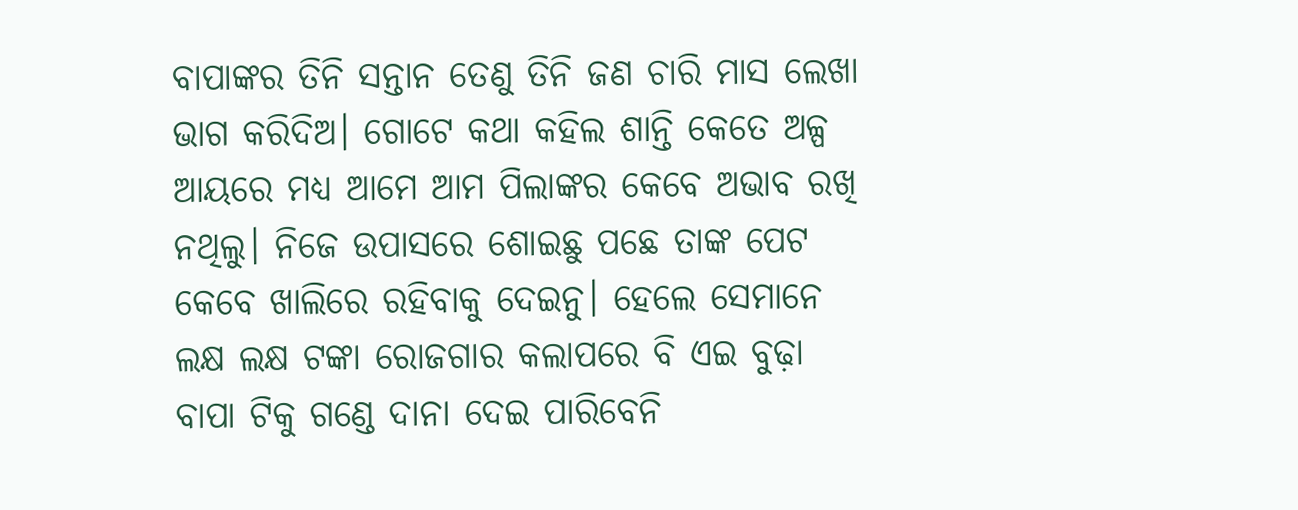ବାପାଙ୍କର ତିନି ସନ୍ତାନ ତେଣୁ ତିନି ଜଣ ଚାରି ମାସ ଲେଖା ଭାଗ କରିଦିଅ। ଗୋଟେ କଥା କହିଲ ଶାନ୍ତି କେତେ ଅଳ୍ପ ଆୟରେ ମଧ୍ୟ ଆମେ ଆମ ପିଲାଙ୍କର କେବେ ଅଭାବ ରଖି ନଥିଲୁ। ନିଜେ ଉପାସରେ ଶୋଇଛୁ ପଛେ ତାଙ୍କ ପେଟ କେବେ ଖାଲିରେ ରହିବାକୁ ଦେଇନୁ। ହେଲେ ସେମାନେ ଲକ୍ଷ ଲକ୍ଷ ଟଙ୍କା ରୋଜଗାର କଲାପରେ ବି ଏଇ ବୁଢ଼ା ବାପା ଟିକୁ ଗଣ୍ଡେ ଦାନା ଦେଇ ପାରିବେନି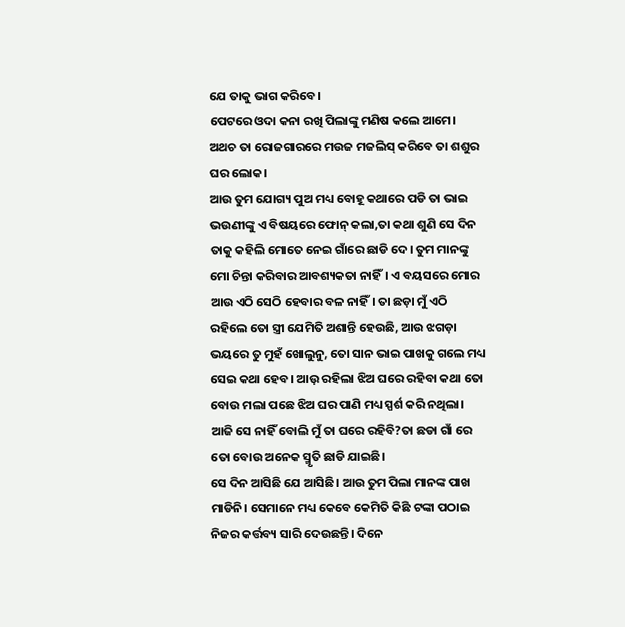ଯେ ତାକୁ ଭାଗ କରିବେ।
ପେଟରେ ଓଦା କନା ରଖି ପିଲାଙ୍କୁ ମଣିଷ କଲେ ଆମେ। ଅଥଚ ତା ରୋଜଗାରରେ ମଉଜ ମଜଲିସ୍ କରିବେ ତା ଶଶୁର ଘର ଲୋକ।
ଆଉ ତୁମ ଯୋଗ୍ୟ ପୁଅ ମଧ୍ୟ ବୋହୂ କଥାରେ ପଡି ତା ଭାଇ ଭଉଣୀଙ୍କୁ ଏ ବିଷୟରେ ଫୋନ୍ କଲା,ତା କଥା ଶୁଣି ସେ ଦିନ ତାକୁ କହିଲି ମୋତେ ନେଇ ଗାଁରେ ଛାଡି ଦେ। ତୁମ ମାନଙ୍କୁ ମୋ ଚିନ୍ତା କରିବାର ଆବଶ୍ୟକତା ନାହିଁ। ଏ ବୟସରେ ମୋର ଆଉ ଏଠି ସେଠି ହେବାର ବଳ ନାହିଁ। ତା ଛଡ଼ା ମୁଁ ଏଠି ରହିଲେ ତୋ ସ୍ତ୍ରୀ ଯେମିତି ଅଶାନ୍ତି ହେଉଛି, ଆଉ ଝଗଡ଼ା ଭୟରେ ତୁ ମୁହଁ ଖୋଲୁନୁ, ତୋ ସାନ ଭାଇ ପାଖକୁ ଗଲେ ମଧ୍ୟ ସେଇ କଥା ହେବ। ଆଉ଼ ରହିଲା ଝିଅ ଘରେ ରହିବା କଥା ତୋ ବୋଉ ମଲା ପଛେ ଝିଅ ଘର ପାଣି ମଧ୍ୟ ସ୍ପର୍ଶ କରି ନଥିଲା। ଆଜି ସେ ନାହିଁ ବୋଲି ମୁଁ ତା ଘରେ ରହିବି?ତା ଛଡା ଗାଁ ରେ ତୋ ବୋଉ ଅନେକ ସ୍ମୃତି ଛାଡି ଯାଇଛି।
ସେ ଦିନ ଆସିଛି ଯେ ଆସିଛି। ଆଉ ତୁମ ପିଲା ମାନଙ୍କ ପାଖ ମାଡିନି। ସେମାନେ ମଧ୍ୟ କେବେ କେମିତି କିଛି ଟଙ୍କା ପଠାଇ ନିଜର କର୍ତ୍ତବ୍ୟ ସାରି ଦେଉଛନ୍ତି। ଦିନେ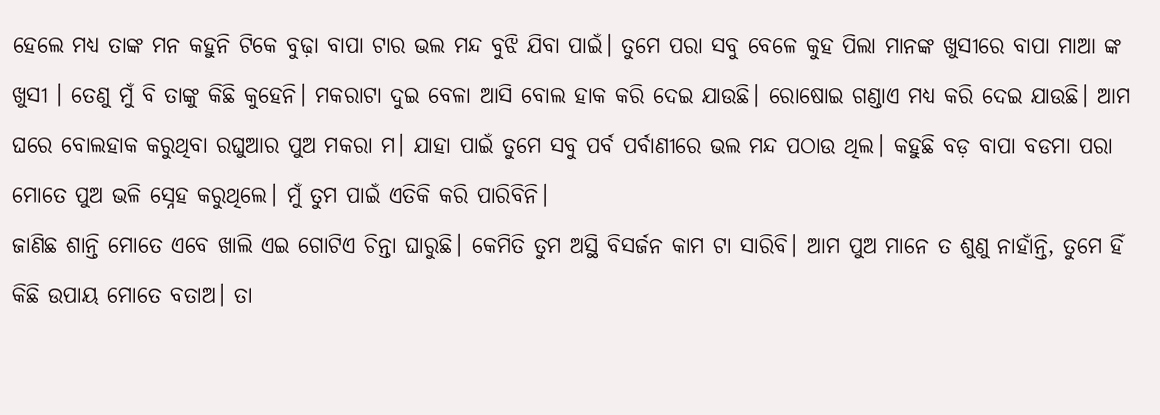ହେଲେ ମଧ୍ୟ ତାଙ୍କ ମନ କହୁନି ଟିକେ ବୁଢ଼ା ବାପା ଟାର ଭଲ ମନ୍ଦ ବୁଝି ଯିବା ପାଇଁ। ତୁମେ ପରା ସବୁ ବେଳେ କୁହ ପିଲା ମାନଙ୍କ ଖୁସୀରେ ବାପା ମାଆ ଙ୍କ ଖୁସୀ । ତେଣୁ ମୁଁ ବି ତାଙ୍କୁ କିଛି କୁହେନି। ମକରାଟା ଦୁଇ ବେଳା ଆସି ବୋଲ ହାକ କରି ଦେଇ ଯାଉଛି। ରୋଷୋଇ ଗଣ୍ଡାଏ ମଧ୍ୟ କରି ଦେଇ ଯାଉଛି। ଆମ ଘରେ ବୋଲହାକ କରୁଥିବା ରଘୁଆର ପୁଅ ମକରା ମ। ଯାହା ପାଇଁ ତୁମେ ସବୁ ପର୍ବ ପର୍ବାଣୀରେ ଭଲ ମନ୍ଦ ପଠାଉ ଥିଲ। କହୁଛି ବଡ଼ ବାପା ବଡମା ପରା ମୋତେ ପୁଅ ଭଳି ସ୍ନେହ କରୁଥିଲେ। ମୁଁ ତୁମ ପାଇଁ ଏତିକି କରି ପାରିବିନି।
ଜାଣିଛ ଶାନ୍ତି ମୋତେ ଏବେ ଖାଲି ଏଇ ଗୋଟିଏ ଚିନ୍ତା ଘାରୁଛି। କେମିତି ତୁମ ଅସ୍ଥି ବିସର୍ଜନ କାମ ଟା ସାରିବି। ଆମ ପୁଅ ମାନେ ତ ଶୁଣୁ ନାହାଁନ୍ତି, ତୁମେ ହିଁ କିଛି ଉପାୟ ମୋତେ ବତାଅ। ତା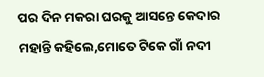ପର ଦିନ ମକରା ଘରକୁ ଆସନ୍ତେ କେଦାର ମହାନ୍ତି କହିଲେ,ମୋତେ ଟିକେ ଗାଁ ନଦୀ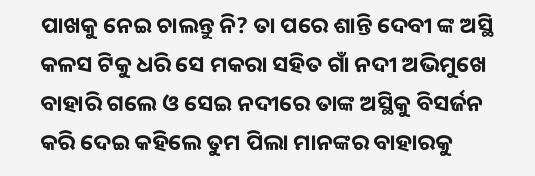ପାଖକୁ ନେଇ ଚାଲନ୍ତୁ ନି? ତା ପରେ ଶାନ୍ତି ଦେବୀ ଙ୍କ ଅସ୍ଥି କଳସ ଟିକୁ ଧରି ସେ ମକରା ସହିତ ଗାଁ ନଦୀ ଅଭିମୁଖେ ବାହାରି ଗଲେ ଓ ସେଇ ନଦୀରେ ତାଙ୍କ ଅସ୍ଥିକୁ ବିସର୍ଜନ କରି ଦେଇ କହିଲେ ତୁମ ପିଲା ମାନଙ୍କର ବାହାରକୁ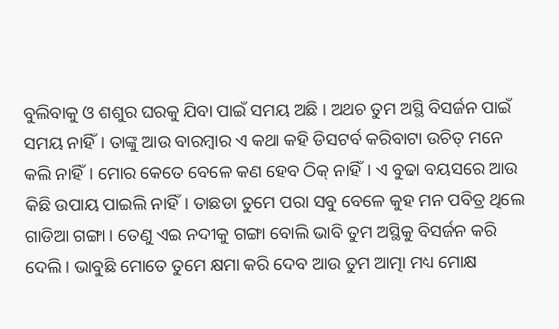ବୁଲିବାକୁ ଓ ଶଶୁର ଘରକୁ ଯିବା ପାଇଁ ସମୟ ଅଛି । ଅଥଚ ତୁମ ଅସ୍ଥି ବିସର୍ଜନ ପାଇଁ ସମୟ ନାହିଁ। ତାଙ୍କୁ ଆଉ ବାରମ୍ବାର ଏ କଥା କହି ଡିସଟର୍ବ କରିବାଟା ଉଚିତ୍ ମନେ କଲି ନାହିଁ। ମୋର କେତେ ବେଳେ କଣ ହେବ ଠିକ୍ ନାହିଁ। ଏ ବୁଢା ବୟସରେ ଆଉ କିଛି ଉପାୟ ପାଇଲି ନାହିଁ। ତାଛଡା ତୁମେ ପରା ସବୁ ବେଳେ କୁହ ମନ ପବିତ୍ର ଥିଲେ ଗାଡିଆ ଗଙ୍ଗା। ତେଣୁ ଏଇ ନଦୀକୁ ଗଙ୍ଗା ବୋଲି ଭାବି ତୁମ ଅସ୍ଥିକୁ ବିସର୍ଜନ କରି ଦେଲି। ଭାବୁଛି ମୋତେ ତୁମେ କ୍ଷମା କରି ଦେବ ଆଉ ତୁମ ଆତ୍ମା ମଧ୍ୟ ମୋକ୍ଷ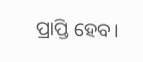ପ୍ରାପ୍ତି ହେବ।